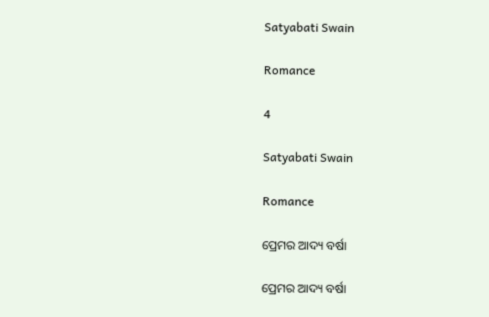Satyabati Swain

Romance

4

Satyabati Swain

Romance

ପ୍ରେମର ଆଦ୍ୟ ବର୍ଷା

ପ୍ରେମର ଆଦ୍ୟ ବର୍ଷା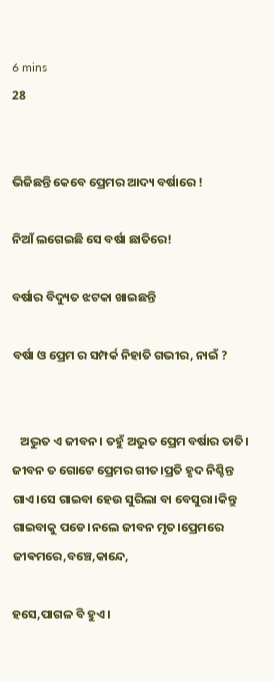6 mins
28


ଭିଜିଛନ୍ତି କେବେ ପ୍ରେମର ଆଦ୍ୟ ବର୍ଷାରେ !

ନିଆଁ ଲଗେଇଛି ସେ ବର୍ଷା ଛାତିରେ!

ବର୍ଷାର ବିଦ୍ୟୁତ ଝଟକା ଖାଇଛନ୍ତି

ବର୍ଷା ଓ ପ୍ରେମ ର ସମ୍ପର୍କ ନିହାତି ଗଭୀର, ନାଇଁ ?


   ଅଦ୍ଭୁତ ଏ ଜୀବନ। ତହୁଁ ଅଦ୍ଭୁତ ପ୍ରେମ ବର୍ଷାର ତାତି। ଜୀବନ ତ ଗୋଟେ ପ୍ରେମର ଗୀତ।ପ୍ରତି ହୃଦ ନିଶ୍ଚିନ୍ତ ଗାଏ।ସେ ଗାଇବା ହେଉ ସୁରିଲା ବା ବେସୁରା।କିନ୍ତୁ ଗାଇବାକୁ ପଡେ।ନଲେ ଜୀବନ ମୃତ।ପ୍ରେମରେ ଜୀଵମରେ,ବଞ୍ଚେ,କାନ୍ଦେ,

ହସେ,ପାଗଳ ବି ହୁଏ।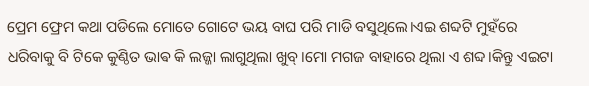ପ୍ରେମ ଫ୍ରେମ କଥା ପଡିଲେ ମୋତେ ଗୋଟେ ଭୟ ବାଘ ପରି ମାଡି ବସୁଥିଲେ।ଏଇ ଶବ୍ଦଟି ମୁହଁରେ ଧରିବାକୁ ବି ଟିକେ କୁଣ୍ଠିତ ଭାଵ କି ଲଜ୍ଜା ଲାଗୁଥିଲା ଖୁବ୍।ମୋ ମଗଜ ବାହାରେ ଥିଲା ଏ ଶବ୍ଦ।କିନ୍ତୁ ଏଇଟା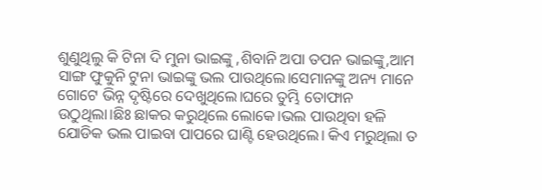ଶୁଣୁଥିଲୁ କି ଟିନା ଦି ମୁନା ଭାଇଙ୍କୁ ,ଶିବାନି ଅପା ତପନ ଭାଇଙ୍କୁ,ଆମ ସାଙ୍ଗ ଫୁକୁନି ଟୁନା ଭାଇଙ୍କୁ ଭଲ ପାଉଥିଲେ।ସେମାନଙ୍କୁ ଅନ୍ୟ ମାନେ ଗୋଟେ ଭିନ୍ନ ଦୃଷ୍ଟିରେ ଦେଖୁଥିଲେ।ଘରେ ତୁମ୍ଭି ତୋଫାନ ଉଠୁଥିଲା।ଛିଃ ଛାକର କରୁଥିଲେ ଲୋକେ।ଭଲ ପାଉଥିବା ହଳି ଯୋଡିକ ଭଲ ପାଇବା ପାପରେ ଘାଣ୍ଟି ହେଉଥିଲେ। କିଏ ମରୁଥିଲା ତ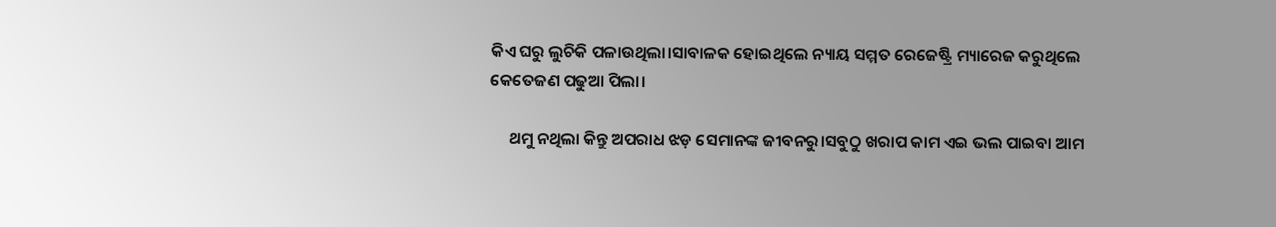କିଏ ଘରୁ ଲୁଚିକି ପଳାଉଥିଲା।ସାବାଳକ ହୋଇଥିଲେ ନ୍ୟାୟ ସମ୍ମତ ରେଜେଷ୍ଟ୍ରି ମ୍ୟାରେଜ କରୁଥିଲେ କେତେଜଣ ପଢୁଆ ପିଲା।

     ଥମୁ ନଥିଲା କିନ୍ତୁ ଅପରାଧ ଝଡ଼ ସେମାନଙ୍କ ଜୀବନରୁ।ସବୁଠୁ ଖରାପ କାମ ଏଇ ଭଲ ପାଇବା ଆମ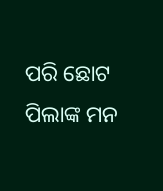ପରି ଛୋଟ ପିଲାଙ୍କ ମନ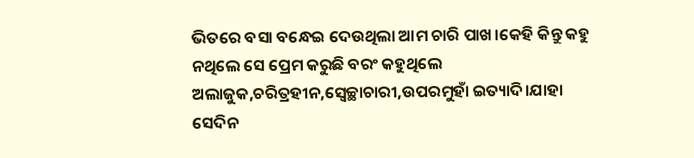ଭିତରେ ବସା ବନ୍ଧେଇ ଦେଉଥିଲା ଆମ ଚାରି ପାଖ।କେହି କିନ୍ତୁ କହୁ ନଥିଲେ ସେ ପ୍ରେମ କରୁଛି ବରଂ କହୁଥିଲେ ଅଲାଜୁକ,ଚରିତ୍ରହୀନ,ସ୍ୱେଚ୍ଛାଚାରୀ,ଉପରମୁହାଁ ଇତ୍ୟାଦି।ଯାହା ସେଦିନ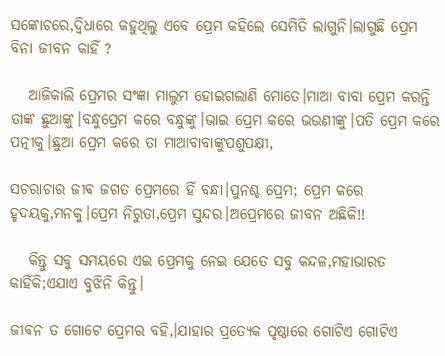ସଙ୍କୋଚରେ,ଦ୍ବିଧାରେ କହୁଥିଲୁ ଏବେ ପ୍ରେମ କହିଲେ ସେମିତି ଲାଗୁନି।ଲାଗୁଛି ପ୍ରେମ ବିନା ଜୀବନ କାହିଁ ?

   ଆଜିକାଲି ପ୍ରେମର ସଂଜ୍ଞା ମାଲୁମ ହୋଇଗଲାଣି ମୋତେ।ମାଆ ବାବା ପ୍ରେମ କରନ୍ତି ତାଙ୍କ ଛୁଆଙ୍କୁ।ବନ୍ଧୁପ୍ରେମ କରେ ବନ୍ଧୁଙ୍କୁ।ଭାଇ ପ୍ରେମ କରେ ଭଉଣୀଙ୍କୁ।ପତି ପ୍ରେମ କରେ ପତ୍ନୀକୁ।ଛୁଆ ପ୍ରେମ କରେ ତା ମାଆବାବାଙ୍କୁପଶୁପକ୍ଷୀ,

ସଚରାଚାର ଜୀଵ ଜଗତ ପ୍ରେମରେ ହିଁ ବନ୍ଧା।ପୁନଶ୍ଚ ପ୍ରେମ; ପ୍ରେମ କରେ ହୃଦୟକୁ,ମନକୁ।ପ୍ରେମ ନିରୁତା,ପ୍ରେମ ସୁନ୍ଦର।ଅପ୍ରେମରେ ଜୀବନ ଅଛିକି!!

   କିନ୍ତୁ ସବୁ ସମୟରେ ଏଇ ପ୍ରେମକୁ ନେଇ ଯେତେ ସବୁ କନ୍ଦଳ,ମହାଭାରତ କାହିଁକି;ଏଯାଏ ବୁଝିନି କିନ୍ତୁ।

ଜୀଵନ ତ ଗୋଟେ ପ୍ରେମର ବହି,।ଯାହାର ପ୍ରତ୍ୟେକ ପୃଷ୍ଠାରେ ଗୋଟିଏ ଗୋଟିଏ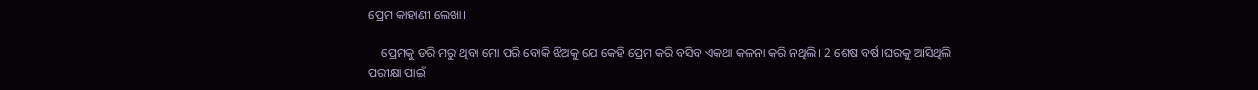ପ୍ରେମ କାହାଣୀ ଲେଖା।

    ପ୍ରେମକୁ ଡରି ମରୁ ଥିବା ମୋ ପରି ବୋକି ଝିଅକୁ ଯେ କେହି ପ୍ରେମ କରି ବସିବ ଏକଥା କଳନା କରି ନଥିଲି। 2 ଶେଷ ବର୍ଷ।ଘରକୁ ଆସିଥିଲି ପରୀକ୍ଷା ପାଇଁ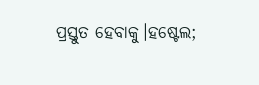ପ୍ରସ୍ତୁତ ହେବାକୁ।ହଷ୍ଟେଲ;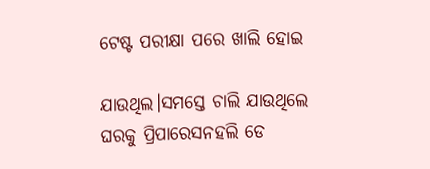ଟେଷ୍ଟ ପରୀକ୍ଷା ପରେ ଖାଲି ହୋଇ

ଯାଉଥିଲ।ସମସ୍ତେ ଚାଲି ଯାଉଥିଲେ ଘରକୁ ପ୍ରିପାରେସନହଲି ଡେ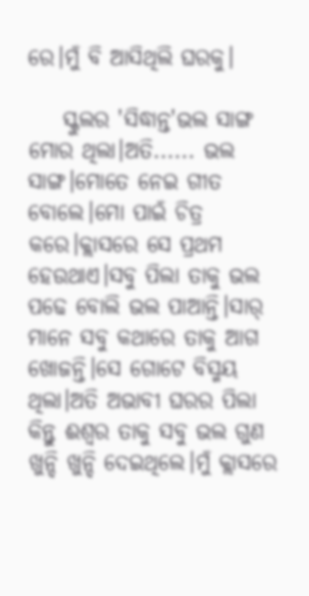ରେ।ମୁଁ ବି ଆସିଥିଲି ଘରକୁ।

    ସ୍କୁଲର 'ସିଦ୍ଧାନ୍ତ'ଭଲ ସାଙ୍ଗ ମୋର ଥିଲା।ଅତି...... ଭଲ ସାଙ୍ଗ।ମୋତେ ନେଇ ଗୀତ ବୋଲେ।ମୋ ପାଇଁ ଚିତ୍ର କରେ।କ୍ଲାସରେ ସେ ପ୍ରଥମ ହେଉଥାଏ।ସବୁ ପିଲା ତାକୁ ଭଲ ପଢେ ବୋଲି ଭଲ ପାଆନ୍ତି।ସାର୍ ମାନେ ସବୁ କଥାରେ ତାକୁ ଆଗ ଖୋଜନ୍ତି।ସେ ଗୋଟେ ବିସ୍ମୟ ଥିଲା।ଅତି ଅଭାବୀ ଘରର ପିଲା କିନ୍ତୁ ଈଶ୍ୱର ତାକୁ ସବୁ ଭଲ ଗୁଣ ଖୁନ୍ଦି ଖୁନ୍ଦି ଦେଇଥିଲେ।ମୁଁ କ୍ଲାସରେ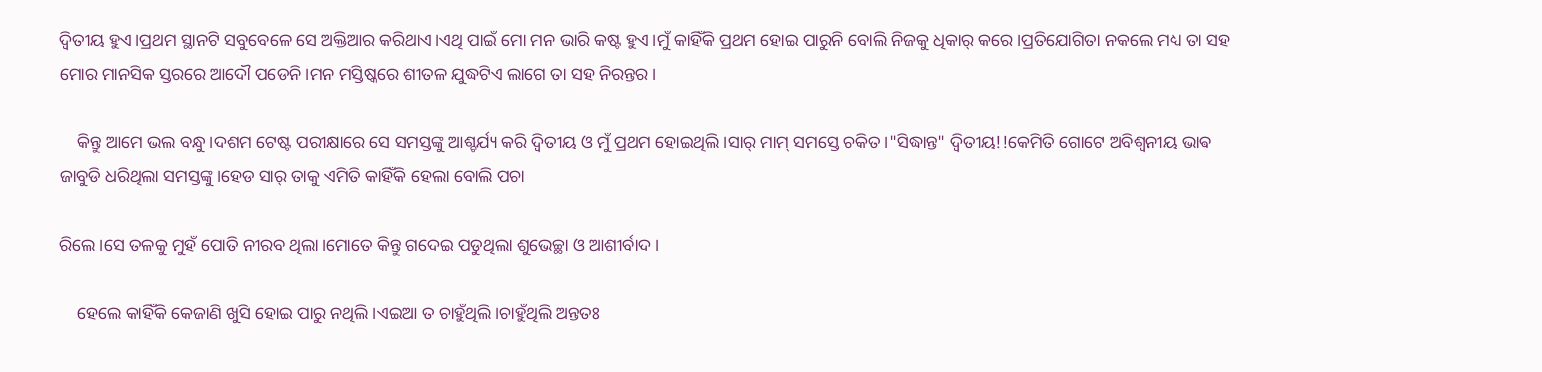ଦ୍ବିତୀୟ ହୁଏ।ପ୍ରଥମ ସ୍ଥାନଟି ସବୁବେଳେ ସେ ଅକ୍ତିଆର କରିଥାଏ।ଏଥି ପାଇଁ ମୋ ମନ ଭାରି କଷ୍ଟ ହୁଏ।ମୁଁ କାହିଁକି ପ୍ରଥମ ହୋଇ ପାରୁନି ବୋଲି ନିଜକୁ ଧିକାର୍ କରେ।ପ୍ରତିଯୋଗିତା ନକଲେ ମଧ୍ୟ ତା ସହ ମୋର ମାନସିକ ସ୍ତରରେ ଆଦୌ ପଡେନି।ମନ ମସ୍ତିଷ୍କରେ ଶୀତଳ ଯୁଦ୍ଧଟିଏ ଲାଗେ ତା ସହ ନିରନ୍ତର।

    କିନ୍ତୁ ଆମେ ଭଲ ବନ୍ଧୁ।ଦଶମ ଟେଷ୍ଟ ପରୀକ୍ଷାରେ ସେ ସମସ୍ତଙ୍କୁ ଆଶ୍ଚର୍ଯ୍ୟ କରି ଦ୍ଵିତୀୟ ଓ ମୁଁ ପ୍ରଥମ ହୋଇଥିଲି।ସାର୍ ମାମ୍ ସମସ୍ତେ ଚକିତ।"ସିଦ୍ଧାନ୍ତ" ଦ୍ୱିତୀୟ!!କେମିତି ଗୋଟେ ଅବିଶ୍ୱନୀୟ ଭାଵ ଜାବୁଡି ଧରିଥିଲା ସମସ୍ତଙ୍କୁ।ହେଡ ସାର୍ ତାକୁ ଏମିତି କାହିଁକି ହେଲା ବୋଲି ପଚା

ରିଲେ।ସେ ତଳକୁ ମୁହଁ ପୋତି ନୀରବ ଥିଲା।ମୋତେ କିନ୍ତୁ ଗଦେଇ ପଡୁଥିଲା ଶୁଭେଚ୍ଛା ଓ ଆଶୀର୍ବାଦ।

    ହେଲେ କାହିଁକି କେଜାଣି ଖୁସି ହୋଇ ପାରୁ ନଥିଲି।ଏଇଆ ତ ଚାହୁଁଥିଲି।ଚାହୁଁଥିଲି ଅନ୍ତତଃ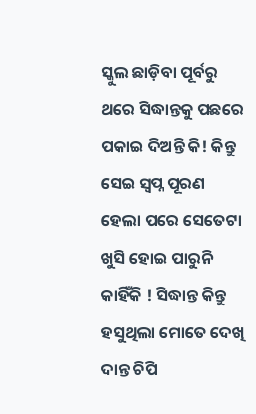ସ୍କୁଲ ଛାଡ଼ିବା ପୂର୍ବରୁ ଥରେ ସିଦ୍ଧାନ୍ତକୁ ପଛରେ ପକାଇ ଦିଅନ୍ତି କି! କିନ୍ତୁ ସେଇ ସ୍ୱପ୍ନ ପୂରଣ ହେଲା ପରେ ସେତେଟା ଖୁସି ହୋଇ ପାରୁନି କାହିଁକି ! ସିଦ୍ଧାନ୍ତ କିନ୍ତୁ ହସୁଥିଲା ମୋତେ ଦେଖି ଦାନ୍ତ ଚିପି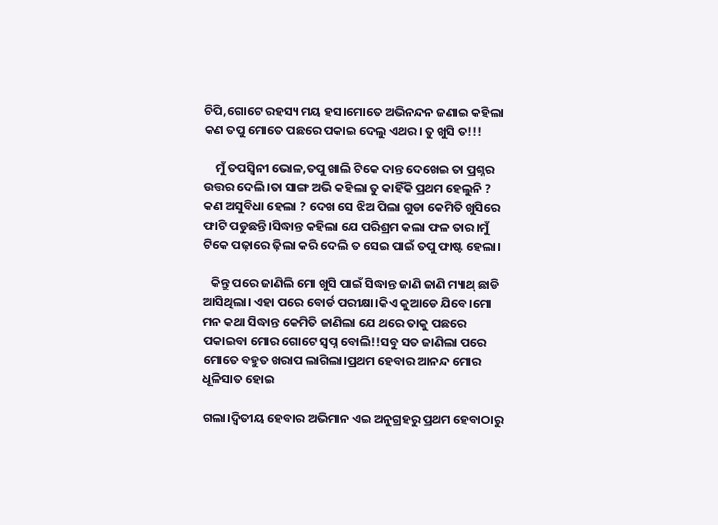ଚିପି,ଗୋଟେ ରହସ୍ୟ ମୟ ହସ।ମୋତେ ଅଭିନନ୍ଦନ ଜଣାଇ କହିଲା କଣ ତପୁ ମୋତେ ପଛରେ ପକାଇ ଦେଲୁ ଏଥର। ତୁ ଖୁସି ତ!!!

    ମୁଁ ତପସ୍ୱିନୀ ଭୋଳ,ତପୁ ଖାଲି ଟିକେ ଦାନ୍ତ ଦେଖେଇ ତା ପ୍ରଶ୍ନର ଉତ୍ତର ଦେଲି।ତା ସାଙ୍ଗ ଅଭି କହିଲା ତୁ କାହିଁକି ପ୍ରଥମ ହେଲୁନି ? କଣ ଅସୁବିଧା ହେଲା ? ଦେଖ ସେ ଝିଅ ପିଲା ଗୁଡା କେମିତି ଖୁସିରେ ଫାଟି ପଡୁଛନ୍ତି।ସିଦ୍ଧାନ୍ତ କହିଲା ଯେ ପରିଶ୍ରମ କଲା ଫଳ ତାର।ମୁଁ ଟିକେ ପଢ଼ାରେ ଢ଼ିଲା କରି ଦେଲି ତ ସେଇ ପାଇଁ ତପୁ ଫାଷ୍ଟ ହେଲା।

   କିନ୍ତୁ ପରେ ଜାଣିଲି ମୋ ଖୁସି ପାଇଁ ସିଦ୍ଧାନ୍ତ ଜାଣି ଜାଣି ମ୍ୟାଥ୍ ଛାଡି ଆସିଥିଲା। ଏହା ପରେ ବୋର୍ଡ ପରୀକ୍ଷା।କିଏ କୁଆଡେ ଯିବେ।ମୋ ମନ କଥା ସିଦ୍ଧାନ୍ତ କେମିତି ଜାଣିଲା ଯେ ଥରେ ତାକୁ ପଛରେ ପକାଇବା ମୋର ଗୋଟେ ସ୍ୱପ୍ନ ବୋଲି!!ସବୁ ସତ ଜାଣିଲା ପରେ ମୋତେ ବହୁତ ଖରାପ ଲାଗିଲା।ପ୍ରଥମ ହେବାର ଆନନ୍ଦ ମୋର ଧୂଳିସାତ ହୋଇ

ଗଲା।ଦ୍ଵିତୀୟ ହେବାର ଅଭିମାନ ଏଇ ଅନୁଗ୍ରହରୁ ପ୍ରଥମ ହେବାଠାରୁ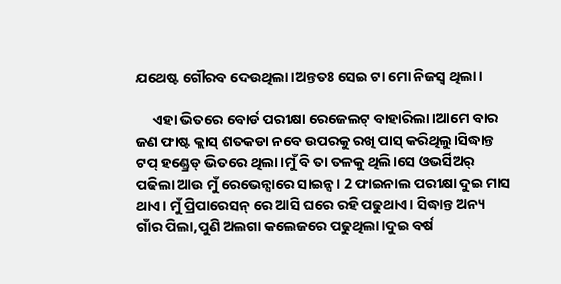ଯଥେଷ୍ଟ ଗୌରବ ଦେଉଥିଲା।ଅନ୍ତତଃ ସେଇ ଟା ମୋ ନିଜସ୍ୱ ଥିଲା।

     ଏହା ଭିତରେ ବୋର୍ଡ ପରୀକ୍ଷା ରେଜେଲଟ୍ ବାହାରିଲା।ଆମେ ବାର ଜଣ ଫାଷ୍ଟ କ୍ଲାସ୍ ଶତକଡା ନବେ ଉପରକୁ ରଖି ପାସ୍ କରିଥିଲୁ।ସିଦ୍ଧାନ୍ତ ଟପ୍ ହଣ୍ଡ୍ରେଡ୍ ଭିତରେ ଥିଲା।ମୁଁ ବି ତା ତଳକୁ ଥିଲି।ସେ ଓଭର୍ସିଅର୍ ପଢିଲା ଆଉ ମୁଁ ରେଭେନ୍ସାରେ ସାଇନ୍ସ। 2 ଫାଇନାଲ ପରୀକ୍ଷା ଦୁଇ ମାସ ଥାଏ। ମୁଁ ପ୍ରିପାରେସନ୍ ରେ ଆସି ଘରେ ରହି ପଢୁଥାଏ। ସିଦ୍ଧାନ୍ତ ଅନ୍ୟ ଗାଁର ପିଲା,ପୁଣି ଅଲଗା କଲେଜରେ ପଢୁଥିଲା।ଦୁଇ ବର୍ଷ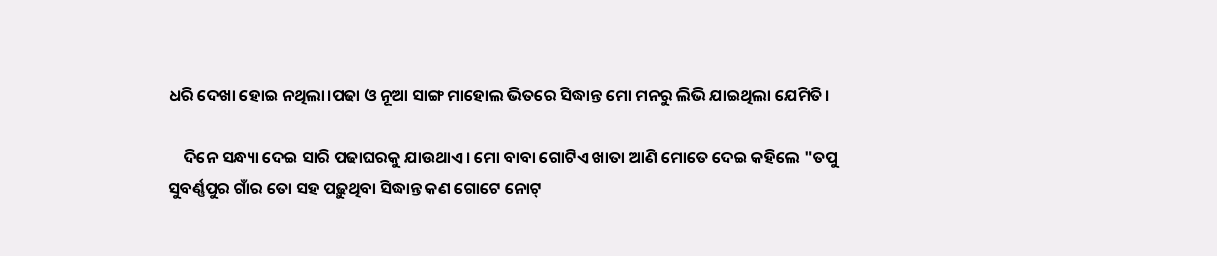ଧରି ଦେଖା ହୋଇ ନଥିଲା।ପଢା ଓ ନୂଆ ସାଙ୍ଗ ମାହୋଲ ଭିତରେ ସିଦ୍ଧାନ୍ତ ମୋ ମନରୁ ଲିଭି ଯାଇଥିଲା ଯେମିତି।

    ଦିନେ ସନ୍ଧ୍ୟା ଦେଇ ସାରି ପଢାଘରକୁ ଯାଉଥାଏ। ମୋ ବାବା ଗୋଟିଏ ଖାତା ଆଣି ମୋତେ ଦେଇ କହିଲେ "ତପୁ ସୁବର୍ଣ୍ଣପୁର ଗାଁର ତୋ ସହ ପଢ଼ୁଥିବା ସିଦ୍ଧାନ୍ତ କଣ ଗୋଟେ ନୋଟ୍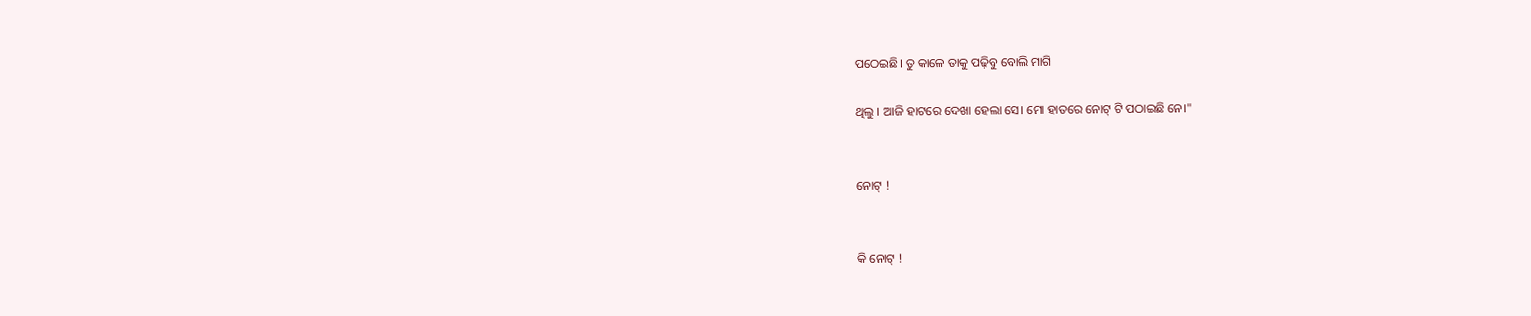ପଠେଇଛି। ତୁ କାଳେ ତାକୁ ପଢ଼ିବୁ ବୋଲି ମାଗି

ଥିଲୁ । ଆଜି ହାଟରେ ଦେଖା ହେଲା ସେ। ମୋ ହାତରେ ନୋଟ୍ ଟି ପଠାଇଛି ନେ।"


ନୋଟ୍ !


କି ନୋଟ୍ !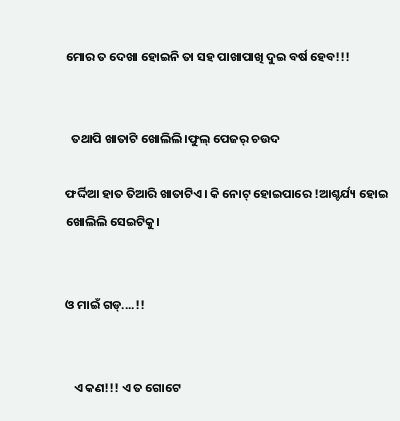ମୋର ତ ଦେଖା ହୋଇନି ତା ସହ ପାଖାପାଖି ଦୁଇ ବର୍ଷ ହେବ!!!


  ତଥାପି ଖାତାଟି ଖୋଲିଲି।ଫୁଲ୍ ପେଜର୍ ଚଉଦ

ଫର୍ଦ୍ଦିଆ ହାତ ତିଆରି ଖାତାଟିଏ। କି ନୋଟ୍ ହୋଇପାରେ !ଆଶ୍ଚର୍ଯ୍ୟ ହୋଇ ଖୋଲିଲି ସେଇଟିକୁ।


ଓ ମାଇଁ ଗଡ୍....!!


   ଏ କଣ!!! ଏ ତ ଗୋଟେ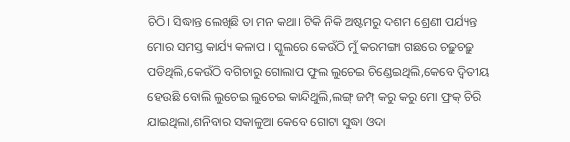ଚିଠି। ସିଦ୍ଧାନ୍ତ ଲେଖିଛି ତା ମନ କଥା। ଟିକି ନିକି ଅଷ୍ଟମରୁ ଦଶମ ଶ୍ରେଣୀ ପର୍ଯ୍ୟନ୍ତ ମୋର ସମସ୍ତ କାର୍ଯ୍ୟ କଳାପ । ସ୍କୁଲରେ କେଉଁଠି ମୁଁ କରମଙ୍ଗା ଗଛରେ ଚଢ଼ୁଚଢ଼ୁ ପଡିଥିଲି,କେଉଁଠି ବଗିଚାରୁ ଗୋଲାପ ଫୁଲ ଲୁଚେଇ ଚିଣ୍ଡେଇଥିଲି,କେବେ ଦ୍ଵିତୀୟ ହେଉଛି ବୋଲି ଲୁଚେଇ ଲୁଚେଇ କାନ୍ଦିଥୁଲି,ଲଙ୍ଗ୍ ଜମ୍ପ୍ କରୁ କରୁ ମୋ ଫ୍ରକ୍ ଚିରି ଯାଇଥିଲା,ଶନିବାର ସକାଳୁଆ କେବେ ଗୋଟା ସୁଦ୍ଧା ଓଦା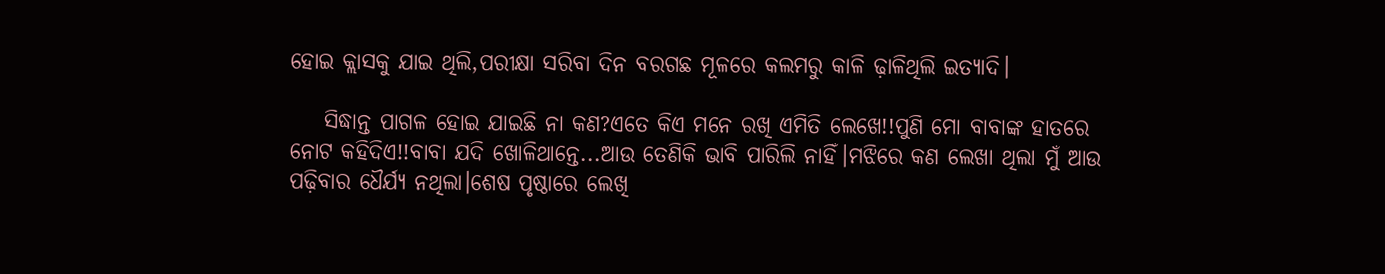ହୋଇ କ୍ଲାସକୁ ଯାଇ ଥିଲି,ପରୀକ୍ଷା ସରିବା ଦିନ ବରଗଛ ମୂଳରେ କଲମରୁ କାଳି ଢ଼ାଳିଥିଲି ଇତ୍ୟାଦି।

    ସିଦ୍ଧାନ୍ତ ପାଗଳ ହୋଇ ଯାଇଛି ନା କଣ?ଏତେ କିଏ ମନେ ରଖି ଏମିତି ଲେଖେ!!ପୁଣି ମୋ ବାବାଙ୍କ ହାତରେ ନୋଟ କହିଦିଏ!!ବାବା ଯଦି ଖୋଳିଥାନ୍ତେ...ଆଉ ତେଣିକି ଭାବି ପାରିଲି ନାହିଁ।ମଝିରେ କଣ ଲେଖା ଥିଲା ମୁଁ ଆଉ ପଢ଼ିବାର ଧୈର୍ଯ୍ୟ ନଥିଲା।ଶେଷ ପୃଷ୍ଠାରେ ଲେଖି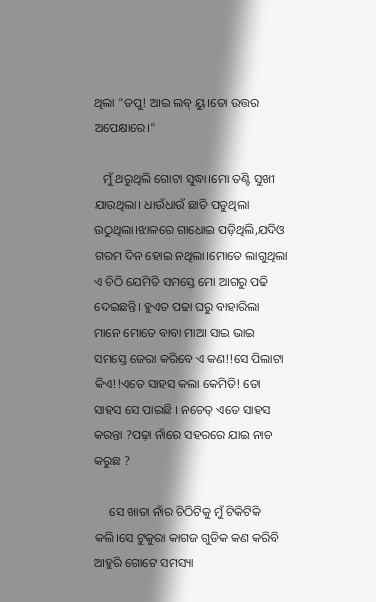ଥିଲା "ତପୁ! ଆଇ ଲବ୍ ୟୁ।ତୋ ଉତ୍ତର ଅପେକ୍ଷାରେ।"

   ମୁଁ ଥରୁଥିଲି ଗୋଟା ସୁଦ୍ଧା।ମୋ ତଣ୍ଟି ସୁଖୀ ଯାଉଥିଲା। ଧାଉଁଧାଉଁ ଛାତି ପଡୁଥିଲା ଉଠୁଥିଲା।ଝାଳରେ ଗାଧୋଇ ପଡ଼ିଥିଲି,ଯଦିଓ ଗରମ ଦିନ ହୋଇ ନଥିଲା।ମୋତେ ଲାଗୁଥିଲା ଏ ଚିଠି ଯେମିତି ସମସ୍ତେ ମୋ ଆଗରୁ ପଢି ଦେଇଛନ୍ତି। ହୁଏତ ପଢା ଘରୁ ବାହାରିଲା ମାନେ ମୋତେ ବାବା ମାଆ ସାଇ ଭାଇ ସମସ୍ତେ ଜେରା କରିବେ ଏ କଣ!!ସେ ପିଲାଟା କିଏ!!ଏତେ ସାହସ କଲା କେମିତି! ତୋ ସାହସ ସେ ପାଇଛି । ନଚେତ୍ ଏତେ ସାହସ କରନ୍ତା ?ପଢ଼ା ନାଁରେ ସହରରେ ଯାଇ ନାଚ କରୁଛ ?

     ସେ ଖାତା ନାଁର ଚିଠିଟିକୁ ମୁଁ ଟିକିଟିକି କଲି।ସେ ଟୁକୁରା କାଗଜ ଗୁଡିକ କଣ କରିବି ଆହୁରି ଗୋଟେ ସମସ୍ୟା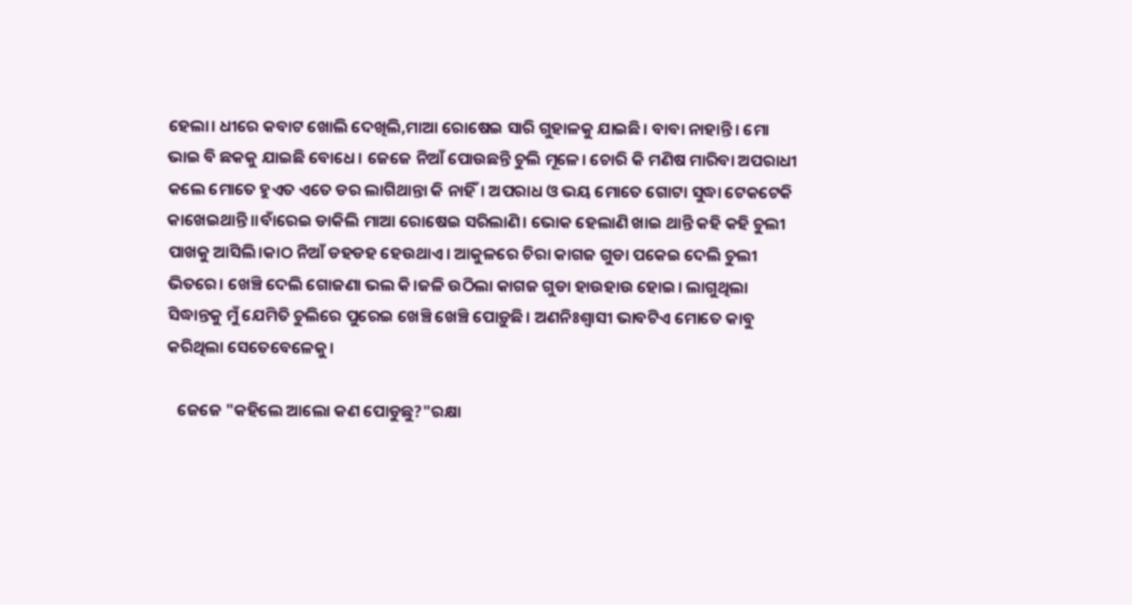ହେଲା। ଧୀରେ କବାଟ ଖୋଲି ଦେଖିଲି,ମାଆ ରୋଷେଇ ସାରି ଗୁହାଳକୁ ଯାଇଛି। ବାବା ନାହାନ୍ତି। ମୋ ଭାଇ ବି ଛକକୁ ଯାଇଛି ବୋଧେ। ଜେଜେ ନିଆଁ ପୋଉଛନ୍ତି ଚୁଲି ମୂଳେ। ଚୋରି କି ମଣିଷ ମାରିବା ଅପରାଧୀ କଲେ ମୋତେ ହୁଏତ ଏତେ ଡର ଲାଗିଥାନ୍ତା କି ନାହିଁ। ଅପରାଧ ଓ ଭୟ ମୋତେ ଗୋଟା ସୁଦ୍ଧା ଟେକଟେକି କାଖେଇଥାନ୍ତି।।ବାଁରେଇ ଡାକିଲି ମାଆ ରୋଷେଇ ସରିଲାଣି। ଭୋକ ହେଲାଣି ଖାଇ ଥାନ୍ତି କହି କହି ଚୁଲୀ ପାଖକୁ ଆସିଲି।କାଠ ନିଆଁ ଡହଡହ ହେଉଥାଏ। ଆକୁଳରେ ଚିରା କାଗଜ ଗୁଡା ପକେଇ ଦେଲି ଚୁଲୀ ଭିତରେ। ଖେଞ୍ଚି ଦେଲି ଗୋଜଣା ଭଲ କି।ଜଳି ଉଠିଲା କାଗଜ ଗୁଡା ହାଉହାଉ ହୋଇ। ଲାଗୁଥିଲା ସିଦ୍ଧାନ୍ତକୁ ମୁଁ ଯେମିତି ଚୁଲିରେ ପୁରେଇ ଖେଞ୍ଚି ଖେଞ୍ଚି ପୋଡ଼ୁଛି। ଅଣନିଃଶ୍ଵାସୀ ଭାବଟିଏ ମୋତେ କାବୁ କରିଥିଲା ସେତେବେଳେକୁ।

   ଜେଜେ "କହିଲେ ଆଲୋ କଣ ପୋଡୁଛୁ?"ରକ୍ଷା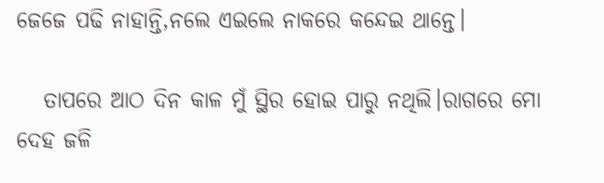ଜେଜେ ପଢି ନାହାନ୍ତି,ନଲେ ଏଇଲେ ନାକରେ କନ୍ଦେଇ ଥାନ୍ତେ।

   ତାପରେ ଆଠ ଦିନ କାଳ ମୁଁ ସ୍ଥିର ହୋଇ ପାରୁ ନଥିଲି।ରାଗରେ ମୋ ଦେହ ଜଳି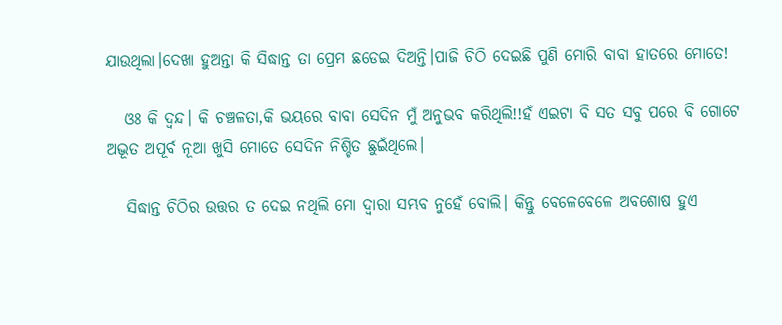ଯାଉଥିଲା।ଦେଖା ହୁଅନ୍ତା କି ସିଦ୍ଧାନ୍ତ ତା ପ୍ରେମ ଛଡେଇ ଦିଅନ୍ତି।ପାଜି ଚିଠି ଦେଇଛି ପୁଣି ମୋରି ବାବା ହାତରେ ମୋତେ!

   ଓଃ କି ଦ୍ଵନ୍ଦ। କି ଚଞ୍ଚଳତା,କି ଭୟରେ ବାବା ସେଦିନ ମୁଁ ଅନୁଭବ କରିଥିଲି!!ହଁ ଏଇଟା ବି ସତ ସବୁ ପରେ ବି ଗୋଟେ ଅଦ୍ଭୂତ ଅପୂର୍ବ ନୂଆ ଖୁସି ମୋତେ ସେଦିନ ନିଶ୍ଚିତ ଛୁଇଁଥିଲେ।

   ସିଦ୍ଧାନ୍ତ ଚିଠିର ଉତ୍ତର ତ ଦେଇ ନଥିଲି ମୋ ଦ୍ୱାରା ସମ୍ଭବ ନୁହେଁ ବୋଲି। କିନ୍ତୁ ବେଳେବେଳେ ଅବଶୋଷ ହୁଏ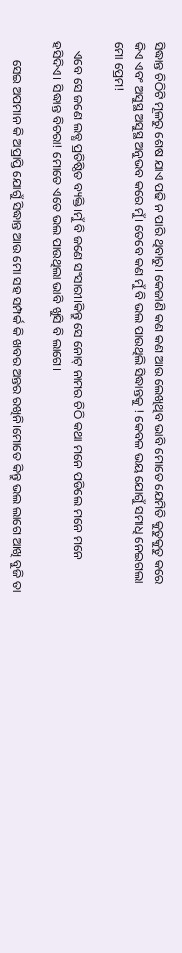ସିଦ୍ଧାନ୍ତ ଚିଠିଟି ମୂଳରୁ ଶେଷ ଯାଏ ପଢି ନ ପାରି ଥିବାରୁ। କେଜାଣି କଣ କଣ ଆଉ ଲେଖିଥିବ ଭାବି ମୋତେ ଯେମିତି କୁତୁକୁତୁ କରେ କିଏ ଏବଂ ଅସୁସ୍ଥ ଅସୁସ୍ଥ ଅନୁଭବ କରେ ମୁଁ। ତେବେ କଣ ମୁଁ ବି ଭଲ ପାଉଥିଲି ସିଦ୍ଧାନ୍ତକୁ ! କେବଳ ଭୟ ଯୋଗୁଁ ସମାଧି ନେଇଗଲା ମୋ ପ୍ରେମ!

   ଏବେ ସେ ଜଣେ ଲବ୍ଧ ପ୍ରତିଷ୍ଠିତ ବ୍ୟକ୍ତି।ମୁଁ ବି ଜଣେ ସଂସାରୀ।କିନ୍ତୁ ସେ ନୋଟ୍ ନାମର ଚିଠି କଥା ମନେ ପଡିଲେ ମନେ ମନେ ହସିଦିଏ। ସିଦ୍ଧାନ୍ତ ବିଚରା! ମୋତେ ଏତେ ଭଲ ପାଉଥିଲା ଭାବି ଖୁସି ବି ଲାଗେ।

      ସେଇ ଅପମାନ କି ଅପ୍ରାପ୍ତି ଯୋଗୁଁ ସିଦ୍ଧାନ୍ତ ଆଉ ମୋ ସହ ସମ୍ପର୍କ କି ଖବର ଅନ୍ତର ରଖିନି।ମୋତେ କିନ୍ତୁ ଭଲ ଲାଗେ ଆଖି ବୁଜି ତା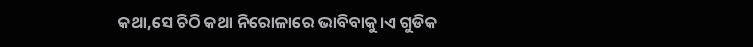କଥା,ସେ ଚିଠି କଥା ନିରୋଳାରେ ଭାବିବାକୁ।ଏ ଗୁଡିକ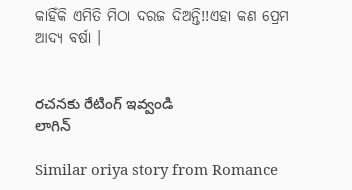କାହିଁକି ଏମିତି ମିଠା ଦରଜ ଦିଅନ୍ତି!!ଏହା କଣ ପ୍ରେମ ଆଦ୍ୟ ବର୍ଷା ।


రచనకు రేటింగ్ ఇవ్వండి
లాగిన్

Similar oriya story from Romance